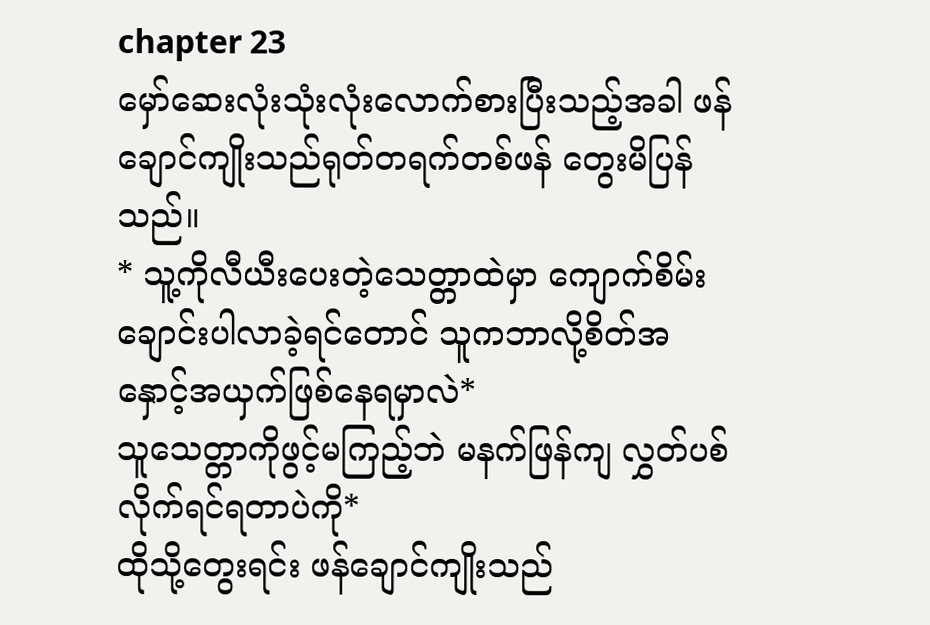chapter 23
မှော်ဆေးလုံးသုံးလုံးလောက်စားပြီးသည့်အခါ ဖန်ချောင်ကျိုးသည်ရုတ်တရက်တစ်ဖန် တွေးမိပြန်သည်။
* သူ့ကိုလီယီးပေးတဲ့သေတ္တာထဲမှာ ကျောက်စိမ်းချောင်းပါလာခဲ့ရင်တောင် သူကဘာလို့စိတ်အနှောင့်အယှက်ဖြစ်နေရမှာလဲ*
သူသေတ္တာကိုဖွင့်မကြည့်ဘဲ မနက်ဖြန်ကျ လွှတ်ပစ်လိုက်ရင်ရတာပဲကို*
ထိုသို့တွေးရင်း ဖန်ချောင်ကျိုးသည်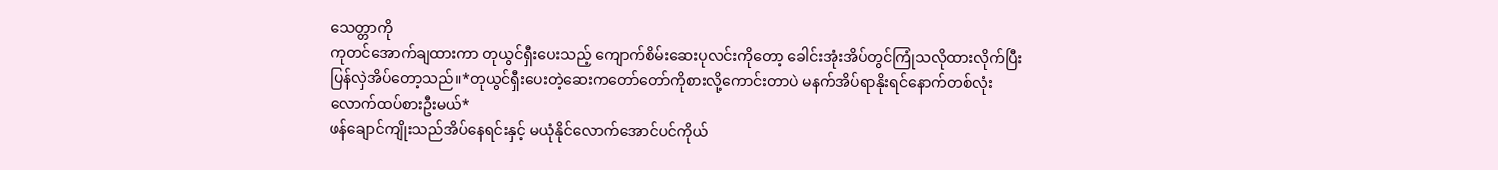သေတ္တာကို
ကုတင်အောက်ချထားကာ တုယွင်ရှီးပေးသည့် ကျောက်စိမ်းဆေးပုလင်းကိုတော့ ခေါင်းအုံးအိပ်တွင်ကြုံသလိုထားလိုက်ပြီး ပြန်လှဲအိပ်တော့သည်။*တုယွင်ရှီးပေးတဲ့ဆေးကတော်တော်ကိုစားလို့ကောင်းတာပဲ မနက်အိပ်ရာနိုးရင်နောက်တစ်လုံးလောက်ထပ်စားဦးမယ်*
ဖန်ချောင်ကျိုးသည်အိပ်နေရင်းနှင့် မယုံနိုင်လောက်အောင်ပင်ကိုယ်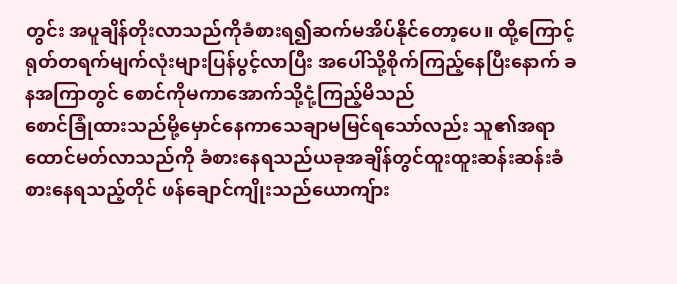တွင်း အပူချိန်တိုးလာသည်ကိုခံစားရ၍ဆက်မအိပ်နိုင်တော့ပေ။ ထို့ကြောင့်ရုတ်တရက်မျက်လုံးများပြန်ပွင့်လာပြီး အပေါ်သို့စိုက်ကြည့်နေပြီးနောက် ခနအကြာတွင် စောင်ကိုမကာအောက်သို့ငုံ့ကြည့်မိသည်
စောင်ခြုံထားသည်မို့မှောင်နေကာသေချာမမြင်ရသော်လည်း သူ၏အရာထောင်မတ်လာသည်ကို ခံစားနေရသည်ယခုအချိန်တွင်ထူးထူးဆန်းဆန်းခံစားနေရသည့်တိုင် ဖန်ချောင်ကျိုးသည်ယောကျ်ား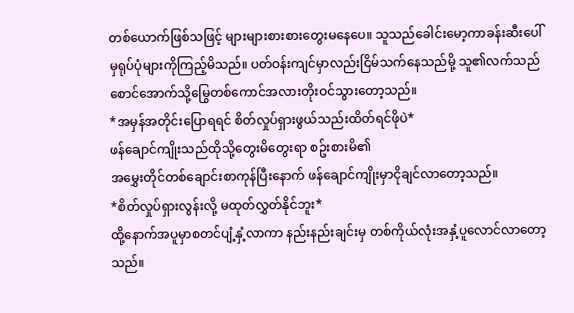တစ်ယောက်ဖြစ်သဖြင့် များများစားစားတွေးမနေပေ။ သူသည်ခေါင်းမော့ကာခန်းဆီးပေါ်မှရုပ်ပုံများကိုကြည့်မိသည်။ ပတ်ဝန်းကျင်မှာလည်းငြိမ်သက်နေသည်မို့ သူ၏လက်သည်စောင်အောက်သို့မြွေတစ်ကောင်အလားတိုးဝင်သွားတော့သည်။
*အမှန်အတိုင်းပြောရရင် စိတ်လှုပ်ရှားဖွယ်သည်းထိတ်ရင်ဖိုပဲ*
ဖန်ချောင်ကျိုးသည်ထိုသို့တွေးမိတွေးရာ စဥ်းစားမိ၏
အမွှေးတိုင်တစ်ချောင်းစာကုန်ပြီးနောက် ဖန်ချောင်ကျိုးမှာငိုချင်လာတော့သည်။
*စိတ်လှုပ်ရှားလွန်းလို့ မထုတ်လွှတ်နိုင်ဘူး*
ထို့နောက်အပူမှာစတင်ပျံ့နှံ့လာကာ နည်းနည်းချင်းမှ တစ်ကိုယ်လုံးအနှံ့ပူလောင်လာတော့သည်။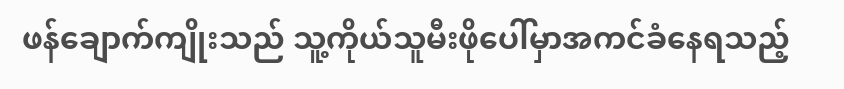ဖန်ချောက်ကျိုးသည် သူ့ကိုယ်သူမီးဖိုပေါ်မှာအကင်ခံနေရသည့်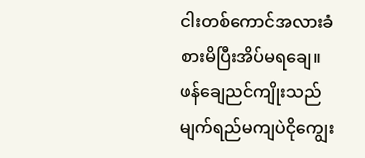ငါးတစ်ကောင်အလားခံစားမိပြီးအိပ်မရချေ။
ဖန်ချေညင်ကျိုးသည် မျက်ရည်မကျပဲငိုကျွေး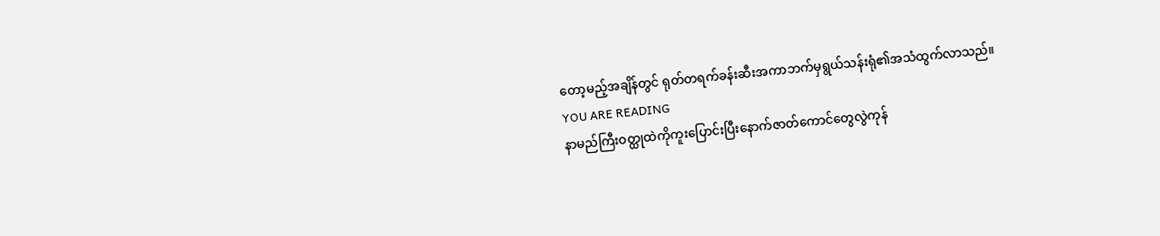တော့မည့်အချိန်တွင် ရုတ်တရက်ခန်းဆီးအကာဘက်မှရွယ်သန်းရုံ၏အသံထွက်လာသည်။
YOU ARE READING
နာမည်ကြီးဝတ္ထုထဲကိုကူးပြောင်းပြီးနောက်ဇာတ်ကောင်တွေလွဲကုန်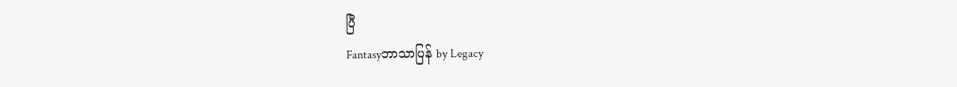ပြီ
Fantasyဘာသာပြန် by Legacy